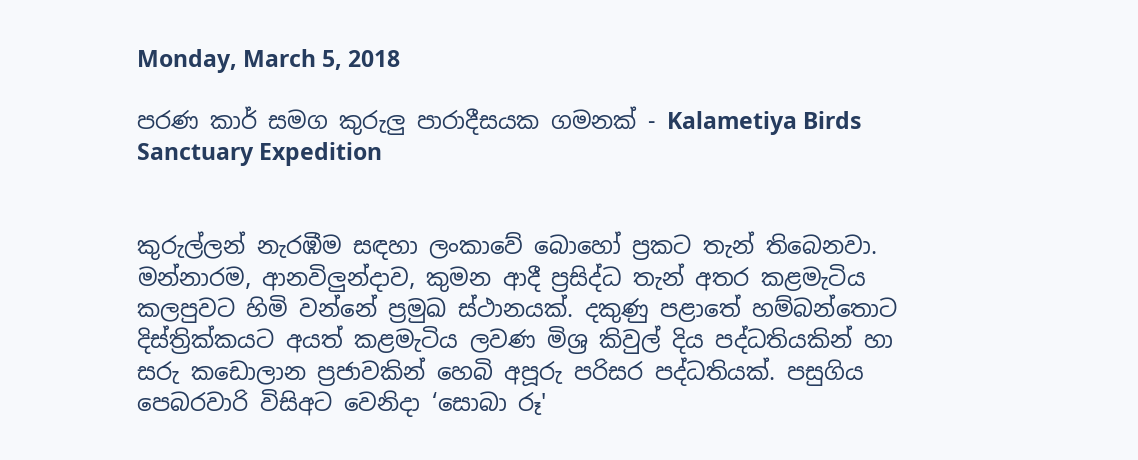Monday, March 5, 2018

පරණ කාර් සමග කුරුලු පාරාදීසයක ගමනක් - Kalametiya Birds Sanctuary Expedition


කුරුල්ලන් නැරඹීම සඳහා ලංකාවේ බොහෝ ප්‍රකට තැන් තිබෙනවා. මන්නාරම, ආනවිලුන්දාව, කුමන ආදී ප්‍රසිද්ධ තැන් අතර කළමැටිය කලපුවට හිමි වන්නේ ප්‍රමුඛ ස්ථානයක්. දකුණු පළාතේ හම්බන්තොට දිස්ත්‍රික්කයට අයත් කළමැටිය ලවණ මිශ්‍ර කිවුල් දිය පද්ධතියකින් හා සරු කඩොලාන ප්‍රජාවකින් හෙබි අපූරු පරිසර පද්ධතියක්. පසුගිය පෙබරවාරි විසිඅට වෙනිදා ‘සොබා රූ'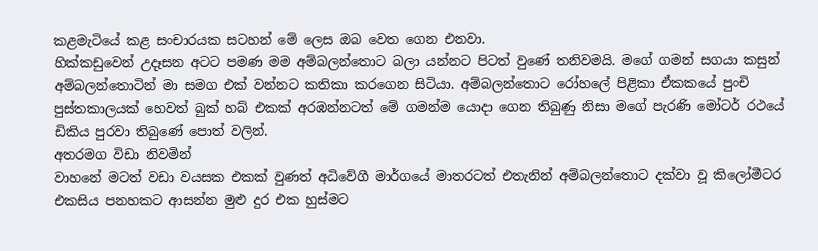කළමැටියේ කළ සංචාරයක සටහන් මේ ලෙස ඔබ වෙත ගෙන එනවා.
හික්කඩුවෙන් උදෑසන අටට පමණ මම අම්බලන්තොට බලා යන්නට පිටත් වුණේ තනිවමයි. මගේ ගමන් සගයා කසුන් අම්බලන්තොටින් මා සමග එක් වන්නට කතිකා කරගෙන සිටියා. අම්බලන්තොට රෝහලේ පිළිකා ඒකකයේ පුංචි පුස්තකාලයක් හෙවත් බුක් හබ් එකක් අරඹන්නටත් මේ ගමන්ම යොදා ගෙන තිබුණු නිසා මගේ පැරණි මෝටර් රථයේ ඩිකිය පුරවා තිබුණේ පොත් වලින්.
අතරමග විඩා නිවමින්
වාහනේ මටත් වඩා වයසක එකක් වුණත් අධිවේගී මාර්ගයේ මාතරටත් එතැනින් අම්බලන්තොට දක්වා වූ කිලෝමීටර එකසිය පනහකට ආසන්න මුළු දුර එක හුස්මට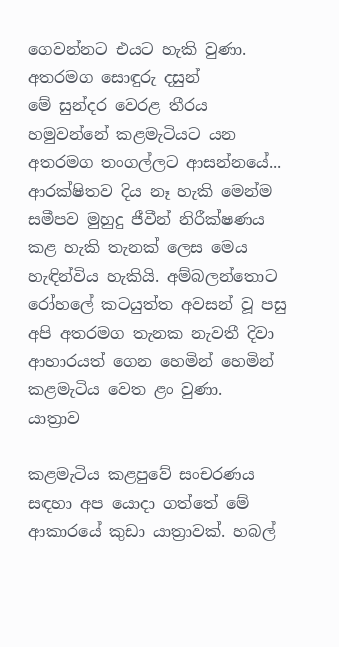ගෙවන්නට එයට හැකි වුණා.
අතරමග සොඳුරු දසුන්
මේ සුන්දර වෙරළ තීරය හමුවන්නේ කළමැටියට යන අතරමග තංගල්ලට ආසන්නයේ... ආරක්ෂිතව දිය නෑ හැකි මෙන්ම සමීපව මුහුදු ජීවීන් නිරීක්ෂණය කළ හැකි තැනක් ලෙස මෙය හැඳින්විය හැකියි. අම්බලන්තොට රෝහලේ කටයුත්ත අවසන් වූ පසු අපි අතරමග තැනක නැවතී දිවා ආහාරයත් ගෙන හෙමින් හෙමින් කළමැටිය වෙත ළං වුණා.
යාත්‍රාව

කළමැටිය කළපුවේ සංචරණය සඳහා අප යොදා ගත්තේ මේ ආකාරයේ කුඩා යාත්‍රාවක්. හබල්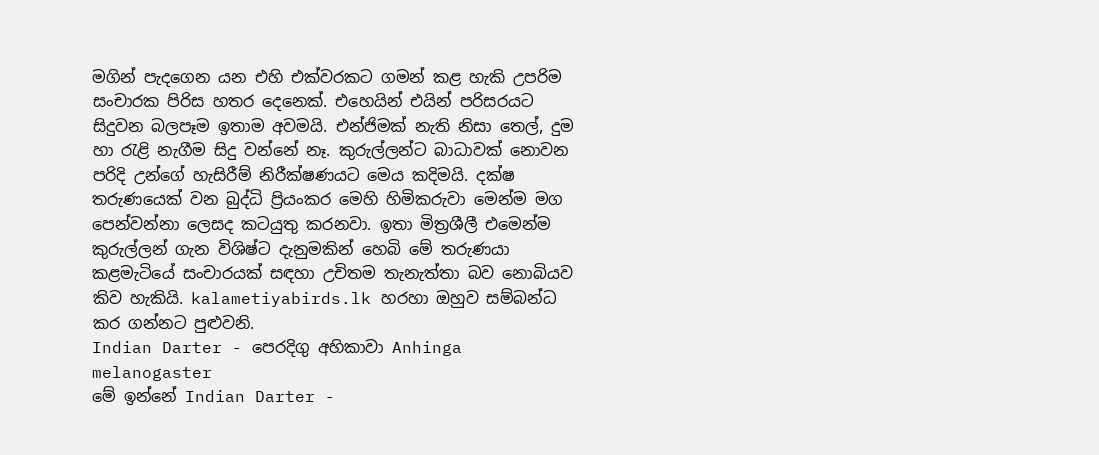මගින් පැදගෙන යන එහි එක්වරකට ගමන් කළ හැකි උපරිම සංචාරක පිරිස හතර දෙනෙක්. එහෙයින් එයින් පරිසරයට සිදුවන බලපෑම ඉතාම අවමයි. එන්ජිමක් නැති නිසා තෙල්, දුම හා රැළි නැගීම සිදු වන්නේ නෑ. කුරුල්ලන්ට බාධාවක් නොවන පරිදි උන්ගේ හැසිරීම් නිරීක්ෂණයට මෙය කදිමයි. දක්ෂ තරුණයෙක් වන බුද්ධි ප්‍රියංකර මෙහි හිමිකරුවා මෙන්ම මග පෙන්වන්නා ලෙසද කටයුතු කරනවා. ඉතා මිත්‍රශීලී එමෙන්ම කුරුල්ලන් ගැන විශිෂ්ට දැනුමකින් හෙබි මේ තරුණයා කළමැටියේ සංචාරයක් සඳහා උචිතම තැනැත්තා බව නොබියව කිව හැකියි. kalametiyabirds.lk හරහා ඔහුව සම්බන්ධ කර ගන්නට පුළුවනි.
Indian Darter - පෙරදිගු අහිකාවා Anhinga melanogaster
මේ ඉන්නේ Indian Darter -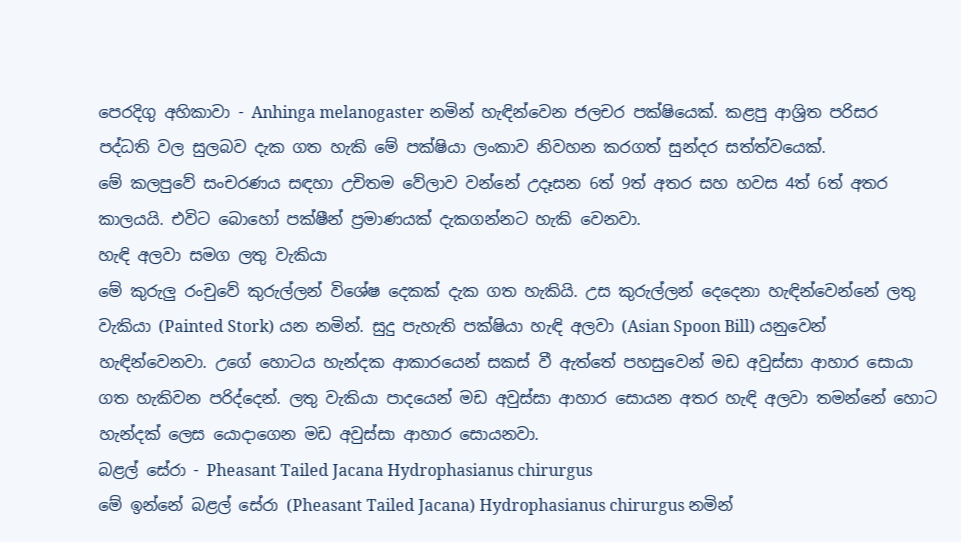පෙරදිගු අහිකාවා - Anhinga melanogaster නමින් හැඳින්වෙන ජලචර පක්ෂියෙක්. කළපු ආශ්‍රිත පරිසර පද්ධති වල සුලබව දැක ගත හැකි මේ පක්ෂියා ලංකාව නිවහන කරගත් සුන්දර සත්ත්වයෙක්.
මේ කලපුවේ සංචරණය සඳහා උචිතම වේලාව වන්නේ උදෑසන 6ත් 9ත් අතර සහ හවස 4ත් 6ත් අතර කාලයයි. එවිට බොහෝ පක්ෂීන් ප්‍රමාණයක් දැකගන්නට හැකි වෙනවා.
හැඳි අලවා සමග ලතු වැකියා
මේ කුරුලු රංචුවේ කුරුල්ලන් විශේෂ දෙකක් දැක ගත හැකියි. උස කුරුල්ලන් දෙදෙනා හැඳින්වෙන්නේ ලතු වැකියා (Painted Stork) යන නමින්. සුදු පැහැති පක්ෂියා හැඳි අලවා (Asian Spoon Bill) යනුවෙන් හැඳින්වෙනවා. උගේ හොටය හැන්දක ආකාරයෙන් සකස් වී ඇත්තේ පහසුවෙන් මඩ අවුස්සා ආහාර සොයා ගත හැකිවන පරිද්දෙන්. ලතු වැකියා පාදයෙන් මඩ අවුස්සා ආහාර සොයන අතර හැඳි අලවා තමන්නේ හොට හැන්දක් ලෙස යොදාගෙන මඩ අවුස්සා ආහාර සොයනවා.
බළල් සේරා - Pheasant Tailed Jacana Hydrophasianus chirurgus
මේ ඉන්නේ බළල් සේරා (Pheasant Tailed Jacana) Hydrophasianus chirurgus නමින්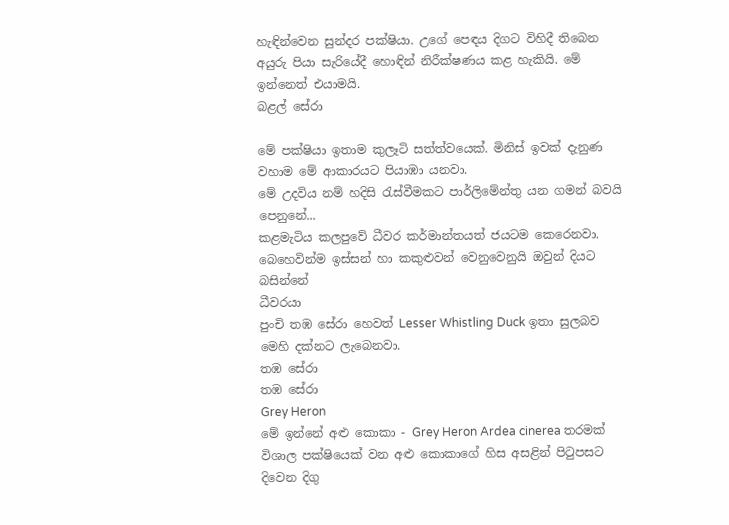හැඳින්වෙන සුන්දර පක්ෂියා. උගේ පෙඳය දිගට විහිදී තිබෙන අයුරු පියා සැරියේදී හොඳින් නිරීක්ෂණය කළ හැකියි. මේ ඉන්නෙත් එයාමයි.
බළල් සේරා

මේ පක්ෂියා ඉතාම කුලෑටි සත්ත්වයෙක්. මිනිස් ඉවක් දැනුණ වහාම මේ ආකාරයට පියාඹා යනවා.
මේ උදවිය නම් හදිසි රැස්වීමකට පාර්ලිමේන්තු යන ගමන් බවයි පෙනුනේ...
කළමැටිය කලපුවේ ධීවර කර්මාන්තයත් ජයටම කෙරෙනවා. බෙහෙවින්ම ඉස්සන් හා කකුළුවන් වෙනුවෙනුයි ඔවුන් දියට බසින්නේ
ධීවරයා
පුංචි තඹ සේරා හෙවත් Lesser Whistling Duck ඉතා සුලබව මෙහි දක්නට ලැබෙනවා.
තඹ සේරා
තඹ සේරා
Grey Heron
මේ ඉන්නේ අළු කොකා - Grey Heron Ardea cinerea තරමක් විශාල පක්ෂියෙක් වන අළු කොකාගේ හිස අසළින් පිටුපසට දිවෙන දිගු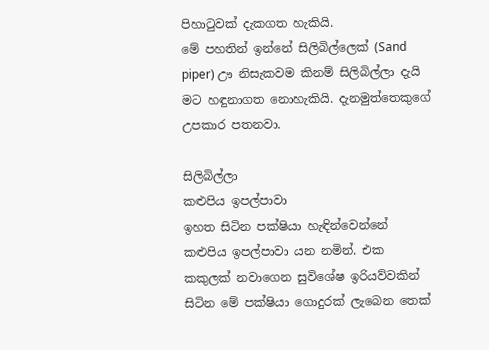පිහාටුවක් දැකගත හැකියි.
මේ පහතින් ඉන්නේ සිලිබිල්ලෙක් (Sand piper) ඌ නිසැකවම කිනම් සිලිබිල්ලා දැයි මට හඳුනාගත නොහැකියි. දැනමුත්තෙකුගේ උපකාර පතනවා.

සිලිබිල්ලා
කළුපිය ඉපල්පාවා
ඉහත සිටින පක්ෂියා හැඳින්වෙන්නේ කළුපිය ඉපල්පාවා යන නමින්. එක කකුලක් නවාගෙන සුවිශේෂ ඉරියව්වකින් සිටින මේ පක්ෂියා ගොදුරක් ලැබෙන තෙක්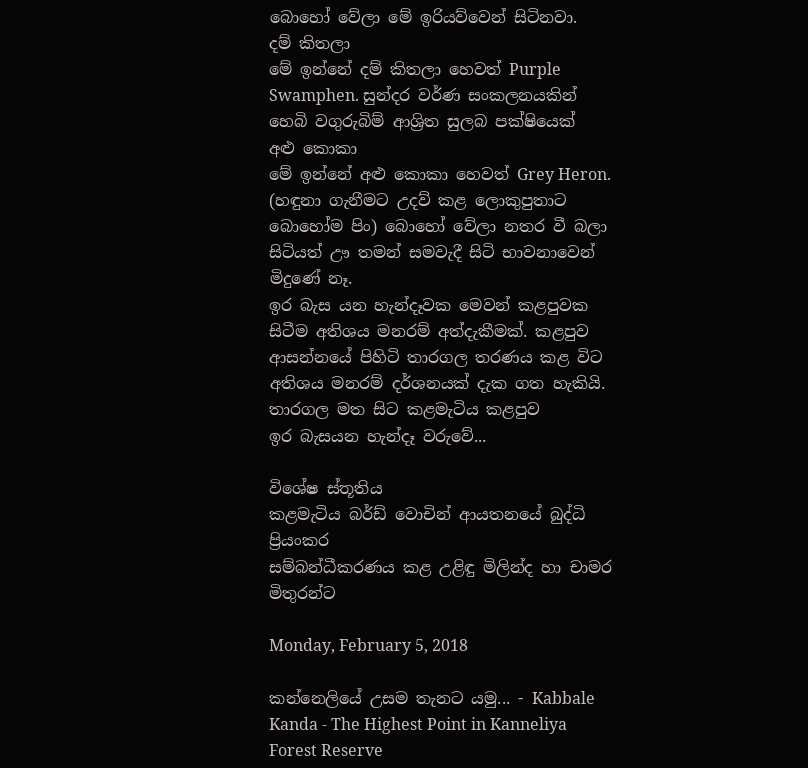බොහෝ වේලා මේ ඉරියව්වෙන් සිටිනවා.
දම් කිතලා
මේ ඉන්නේ දම් කිතලා හෙවත් Purple Swamphen. සුන්දර වර්ණ සංකලනයකින් හෙබි වගුරුබිම් ආශ්‍රිත සුලබ පක්ෂියෙක්
අළු කොකා
මේ ඉන්නේ අළු කොකා හෙවත් Grey Heron. (හඳුනා ගැනීමට උදව් කළ ලොකුපුතාට බොහෝම පිං) බොහෝ වේලා නතර වී බලා සිටියත් ඌ තමන් සමවැදී සිටි භාවනාවෙන් මිදුණේ නෑ.
ඉර බැස යන හැන්දෑවක මෙවන් කළපුවක සිටීම අතිශය මනරම් අත්දැකීමක්. කළපුව ආසන්නයේ පිහිටි තාරගල තරණය කළ විට අතිශය මනරම් දර්ශනයක් දැක ගත හැකියි.
තාරගල මත සිට කළමැටිය කළපුව
ඉර බැසයන හැන්දෑ වරුවේ...

විශේෂ ස්තූතිය
කළමැටිය බර්ඩ් වොචින් ආයතනයේ බුද්ධි ප්‍රියංකර
සම්බන්ධීකරණය කළ උළිඳු මිලින්ද හා චාමර මිතුරන්ට

Monday, February 5, 2018

කන්නෙලියේ උසම තැනට යමු... - Kabbale Kanda - The Highest Point in Kanneliya Forest Reserve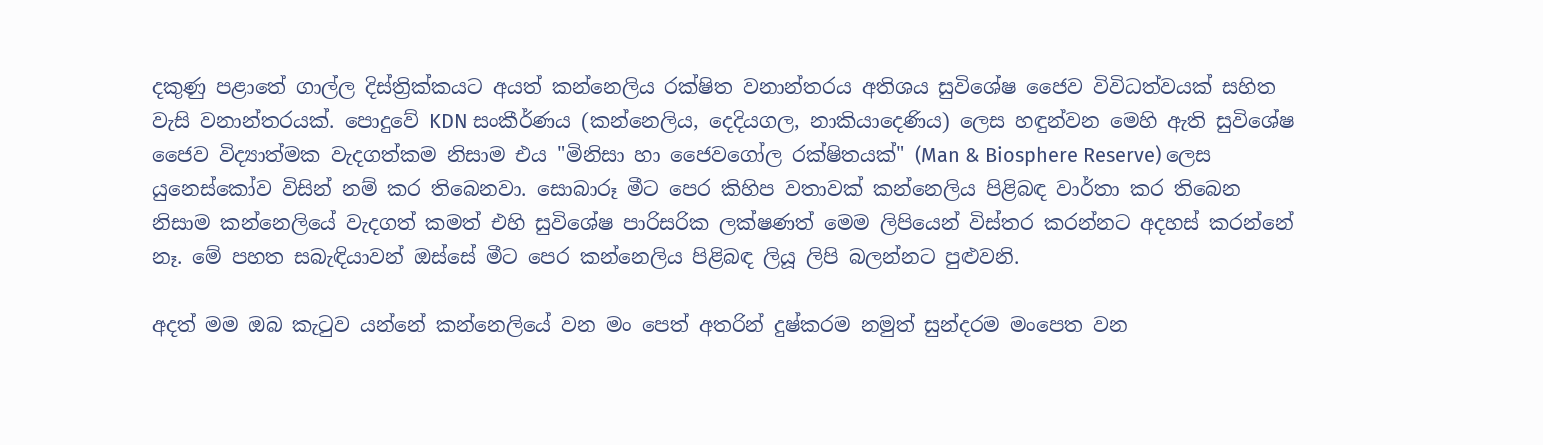දකුණු පළාතේ ගාල්ල දිස්ත්‍රික්කයට අයත් කන්නෙලිය රක්ෂිත වනාන්තරය අතිශය සුවිශේෂ ජෛව විවිධත්වයක් සහිත වැසි වනාන්තරයක්. පොදුවේ KDN සංකීර්ණය (කන්නෙලිය, දෙදියගල, නාකියාදෙණිය) ලෙස හඳුන්වන මෙහි ඇති සුවිශේෂ ජෛව විද්‍යාත්මක වැදගත්කම නිසාම එය "මිනිසා හා ජෛවගෝල රක්ෂිතයක්" (Man & Biosphere Reserve) ලෙස යුනෙස්කෝව විසින් නම් කර තිබෙනවා. සොබාරූ මීට පෙර කිහිප වතාවක් කන්නෙලිය පිළිබඳ වාර්තා කර තිබෙන නිසාම කන්නෙලියේ වැදගත් කමත් එහි සුවිශේෂ පාරිසරික ලක්ෂණත් මෙම ලිපියෙන් විස්තර කරන්නට අදහස් කරන්නේ නෑ. මේ පහත සබැඳියාවන් ඔස්සේ මීට පෙර කන්නෙලිය පිළිබඳ ලියූ ලිපි බලන්නට පුළුවනි.

අදත් මම ඔබ කැටුව යන්නේ කන්නෙලියේ වන මං පෙත් අතරින් දුෂ්කරම නමුත් සුන්දරම මංපෙත වන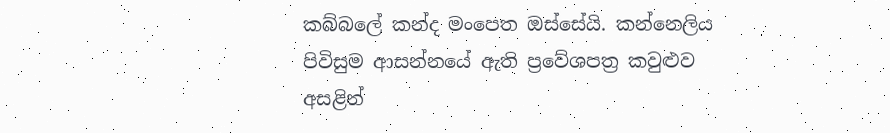කබ්බලේ කන්ද මංපෙත ඔස්සේයි. කන්නෙලිය පිවිසුම ආසන්නයේ ඇති ප්‍රවේශපත්‍ර කවුළුව අසළින්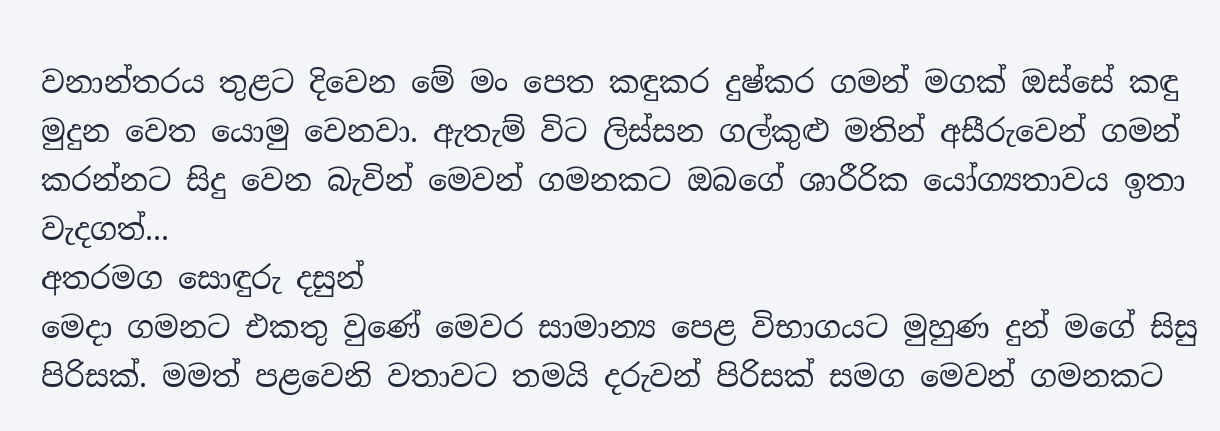වනාන්තරය තුළට දිවෙන මේ මං පෙත කඳුකර දුෂ්කර ගමන් මගක් ඔස්සේ කඳු මුදුන වෙත යොමු වෙනවා. ඇතැම් විට ලිස්සන ගල්කුළු මතින් අසීරුවෙන් ගමන් කරන්නට සිදු වෙන බැවින් මෙවන් ගමනකට ඔබගේ ශාරීරික යෝග්‍යතාවය ඉතා වැදගත්...
අතරමග සොඳුරු දසුන්
මෙදා ගමනට එකතු වුණේ මෙවර සාමාන්‍ය පෙළ විභාගයට මුහුණ දුන් මගේ සිසු පිරිසක්. මමත් පළවෙනි වතාවට තමයි දරුවන් පිරිසක් සමග මෙවන් ගමනකට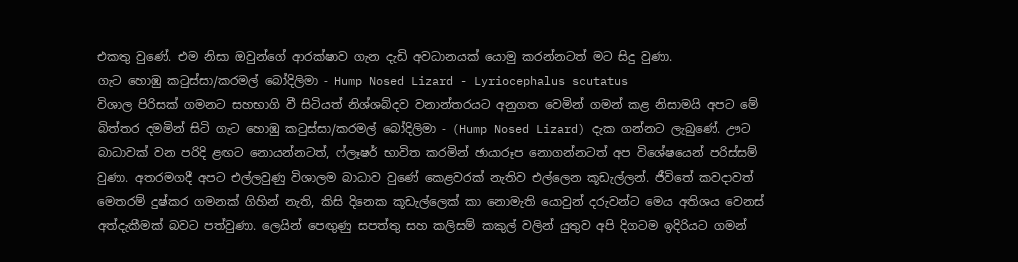එකතු වුණේ. එම නිසා ඔවුන්ගේ ආරක්ෂාව ගැන දැඩි අවධානයක් යොමු කරන්නටත් මට සිදු වුණා.
ගැට හොඹු කටුස්සා/කරමල් බෝදිලිමා - Hump Nosed Lizard - Lyriocephalus scutatus
විශාල පිරිසක් ගමනට සහභාගි වී සිටියත් නිශ්ශබ්දව වනාන්තරයට අනුගත වෙමින් ගමන් කළ නිසාමයි අපට මේ බිත්තර දමමින් සිටි ගැට හොඹු කටුස්සා/කරමල් බෝදිලිමා - (Hump Nosed Lizard) දැක ගන්නට ලැබුණේ. ඌට බාධාවක් වන පරිදි ළඟට නොයන්නටත්, ෆ්ලෑෂර් භාවිත කරමින් ඡායාරූප නොගන්නටත් අප විශේෂයෙන් පරිස්සම් වුණා. අතරමගදී අපට එල්ලවුණු විශාලම බාධාව වුණේ කෙළවරක් නැතිව එල්ලෙන කූඩැල්ලන්. ජීවිතේ කවදාවත් මෙතරම් දුෂ්කර ගමනක් ගිහින් නැති, කිසි දිනෙක කූඩැල්ලෙක් කා නොමැති යොවුන් දරුවන්ට මෙය අතිශය වෙනස් අත්දැකීමක් බවට පත්වුණා. ලෙයින් පෙඟුණු සපත්තු සහ කලිසම් කකුල් වලින් යුතුව අපි දිගටම ඉදිරියට ගමන්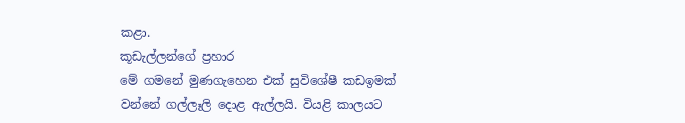කළා.
කූඩැල්ලන්ගේ ප්‍රහාර
මේ ගමනේ මුණගැහෙන එක් සුවිශේෂී කඩඉමක් වන්නේ ගල්ලෑලි දොළ ඇල්ලයි. වියළි කාලයට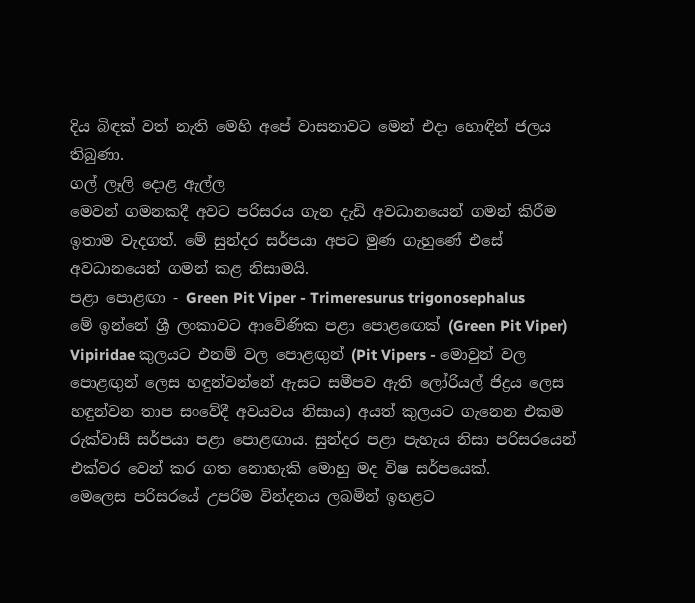දිය බිඳක් වත් නැති මෙහි අපේ වාසනාවට මෙන් එදා හොඳින් ජලය තිබුණා.
ගල් ලෑලි දොළ ඇල්ල
මෙවන් ගමනකදී අවට පරිසරය ගැන දැඩි අවධානයෙන් ගමන් කිරීම ඉතාම වැදගත්. මේ සුන්දර සර්පයා අපට මුණ ගැහුණේ එසේ අවධානයෙන් ගමන් කළ නිසාමයි.
පළා පොළඟා - Green Pit Viper - Trimeresurus trigonosephalus
මේ ඉන්නේ ශ්‍රී ලංකාවට ආවේණික පළා පොළඟෙක් (Green Pit Viper) Vipiridae කුලයට එනම් වල පොළඟුන් (Pit Vipers - මොවුන් වල පොළඟුන් ලෙස හඳුන්වන්නේ ඇසට සමීපව ඇති ලෝරියල් ජිද්‍රය ලෙස හඳුන්වන තාප සංවේදී අවයවය නිසාය) අයත් කුලයට ගැනෙන එකම රුක්වාසී සර්පයා පළා පොළඟාය. සුන්දර පළා පැහැය නිසා පරිසරයෙන් එක්වර වෙන් කර ගත නොහැකි මොහු මද විෂ සර්පයෙක්.
මෙලෙස පරිසරයේ උපරිම වින්දනය ලබමින් ඉහළට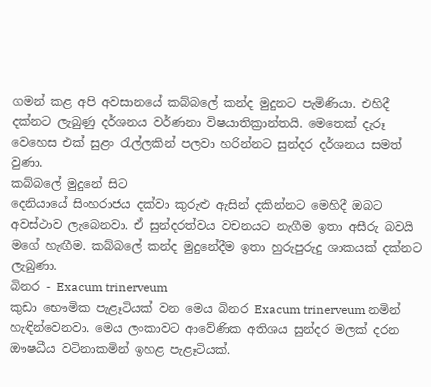ගමන් කළ අපි අවසානයේ කබ්බලේ කන්ද මුදුනට පැමිණියා. එහිදී දක්නට ලැබුණු දර්ශනය වර්ණනා විෂයාතික්‍රාන්තයි. මෙතෙක් දැරූ වෙහෙස එක් සුළං රැල්ලකින් පලවා හරින්නට සුන්දර දර්ශනය සමත් වුණා.
කබ්බලේ මුදුනේ සිට
දෙනියායේ සිංහරාජය දක්වා කුරුළු ඇසින් දකින්නට මෙහිදී ඔබට අවස්ථාව ලැබෙනවා. ඒ සුන්දරත්වය වචනයට නැගීම ඉතා අසීරු බවයි මගේ හැඟීම. කබ්බලේ කන්ද මුදුනේදීම ඉතා හුරුපුරුදු ශාකයක් දක්නට ලැබුණා.
බිනර - Exacum trinerveum
කුඩා භෞමික පැළෑටියක් වන මෙය බිනර Exacum trinerveum නමින් හැඳින්වෙනවා. මෙය ලංකාවට ආවේණික අතිශය සුන්දර මලක් දරන ඖෂධීය වටිනාකමින් ඉහළ පැළෑටියක්.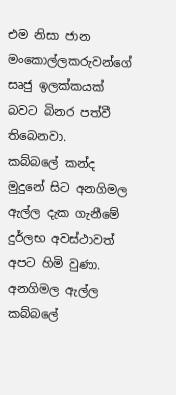එම නිසා ජාන මංකොල්ලකරුවන්ගේ සෘජු ඉලක්කයක් බවට බිනර පත්වී තිබෙනවා.
කබ්බලේ කන්ද මුදුනේ සිට අනගිමල ඇල්ල දැක ගැනීමේ දුර්ලභ අවස්ථාවත් අපට හිමි වුණා.
අනගිමල ඇල්ල කබ්බලේ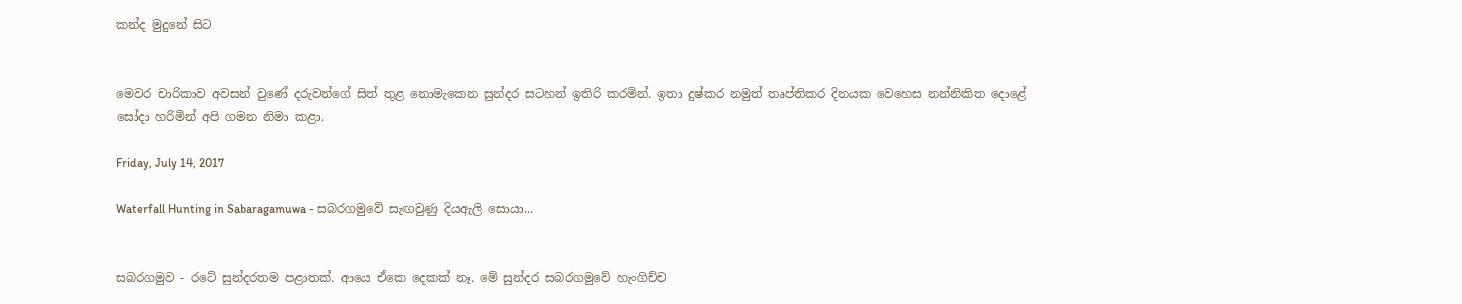කන්ද මුදුනේ සිට


මෙවර චාරිකාව අවසන් වුණේ දරුවන්ගේ සිත් තුළ නොමැකෙන සුන්දර සටහන් ඉතිරි කරමින්. ඉතා දුෂ්කර නමුත් තෘප්තිකර දිනයක වෙහෙස නන්නිකිත දොළේ සෝදා හරිමින් අපි ගමන නිමා කළා.

Friday, July 14, 2017

Waterfall Hunting in Sabaragamuwa - සබරගමුවේ සැඟවුණු දියඇලි සොයා...


සබරගමුව - රටේ සුන්දරතම පළාතක්. ආයෙ ඒකෙ දෙකක් නෑ. මේ සුන්දර සබරගමුවේ හැංගිච්ච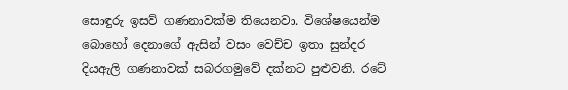සොඳුරු ඉසව් ගණනාවක්ම තියෙනවා. විශේෂයෙන්ම බොහෝ දෙනාගේ ඇසින් වසං වෙච්ච ඉතා සුන්දර දියඇලි ගණනාවක් සබරගමුවේ දක්නට පුළුවනි. රටේ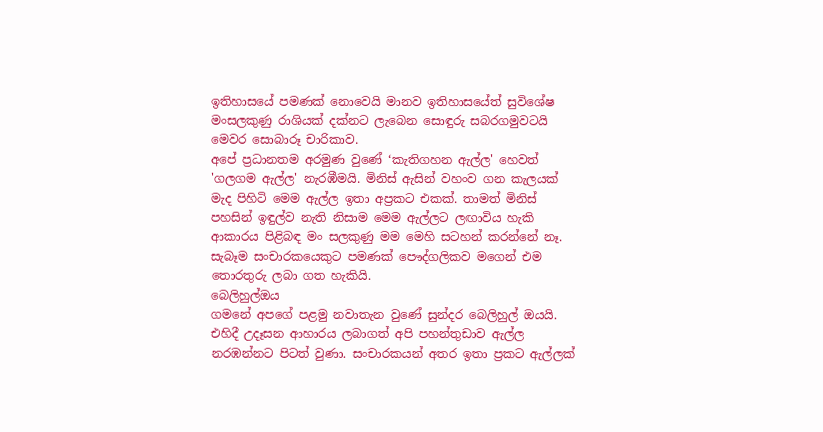ඉතිහාසයේ පමණක් නොවෙයි මානව ඉතිහාසයේත් සුවිශේෂ මංසලකුණු රාශියක් දක්නට ලැබෙන සොඳුරු සබරගමුවටයි මෙවර සොබාරූ චාරිකාව.
අපේ ප්‍රධානතම අරමුණ වුණේ ‘කැතිගහන ඇල්ල' හෙවත් 'ගලගම ඇල්ල' නැරඹීමයි. මිනිස් ඇසින් වහංව ගන කැලයක් මැද පිහිටි මෙම ඇල්ල ඉතා අප්‍රකට එකක්. තාමත් මිනිස් පහසින් ඉඳුල්ව නැති නිසාම මෙම ඇල්ලට ලඟාවිය හැකි ආකාරය පිළිබඳ මං සලකුණු මම මෙහි සටහන් කරන්නේ නෑ. සැබෑම සංචාරකයෙකුට පමණක් පෞද්ගලිකව මගෙන් එම තොරතුරු ලබා ගත හැකියි.
බෙලිහුල්ඔය
ගමනේ අපගේ පළමු නවාතැන වුණේ සුන්දර බෙලිහුල් ඔයයි. එහිදී උදෑසන ආහාරය ලබාගත් අපි පහන්තුඩාව ඇල්ල නරඹන්නට පිටත් වුණා. සංචාරකයන් අතර ඉතා ප්‍රකට ඇල්ලක්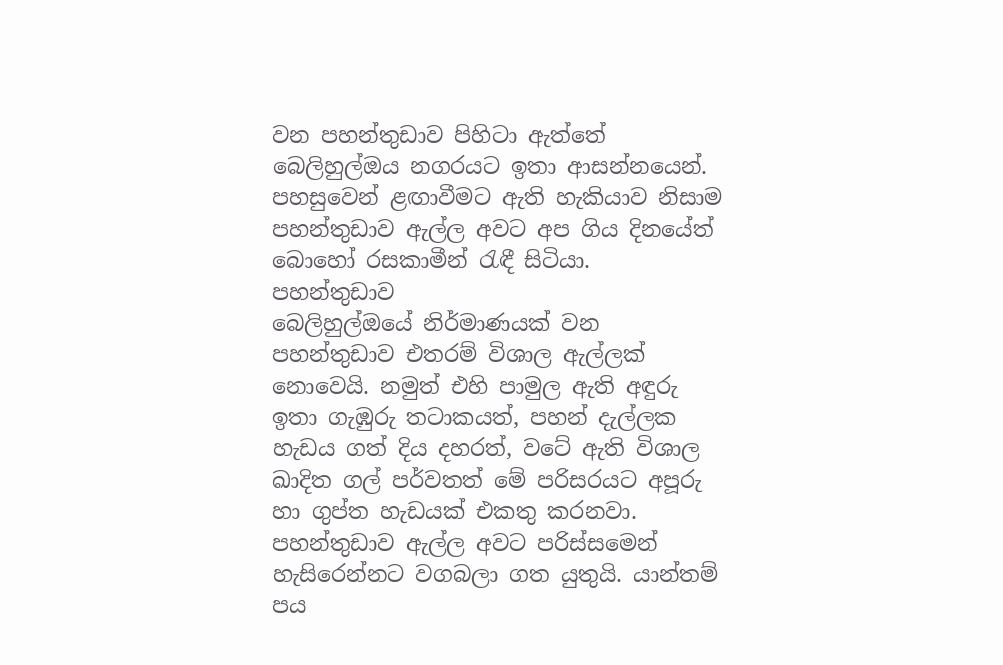වන පහන්තුඩාව පිහිටා ඇත්තේ බෙලිහුල්ඔය නගරයට ඉතා ආසන්නයෙන්. පහසුවෙන් ළඟාවීමට ඇති හැකියාව නිසාම පහන්තුඩාව ඇල්ල අවට අප ගිය දිනයේත් බොහෝ රසකාමීන් රැඳී සිටියා.
පහන්තුඩාව
බෙලිහුල්ඔයේ නිර්මාණයක් වන පහන්තුඩාව එතරම් විශාල ඇල්ලක් නොවෙයි. නමුත් එහි පාමුල ඇති අඳුරු ඉතා ගැඹුරු තටාකයත්, පහන් දැල්ලක හැඩය ගත් දිය දහරත්, වටේ ඇති විශාල ඛාදිත ගල් පර්වතත් මේ පරිසරයට අපූරු හා ගුප්ත හැඩයක් එකතු කරනවා.
පහන්තුඩාව ඇල්ල අවට පරිස්සමෙන් හැසිරෙන්නට වගබලා ගත යුතුයි. යාන්තම් පය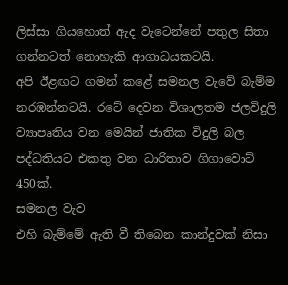ලිස්සා ගියහොත් ඇද වැටෙන්නේ පතුල සිතා ගන්නටත් නොහැකි ආගාධයකටයි.
අපි ඊළඟට ගමන් කළේ සමනල වැවේ බැම්ම නරඹන්නටයි. රටේ දෙවන විශාලතම ජලවිදුලි ව්‍යාපෘතිය වන මෙයින් ජාතික විදුලි බල පද්ධතියට එකතු වන ධාරිතාව ගිගාවොට් 450ක්.
සමනල වැව
එහි බැම්මේ ඇති වී තිබෙන කාන්දුවක් නිසා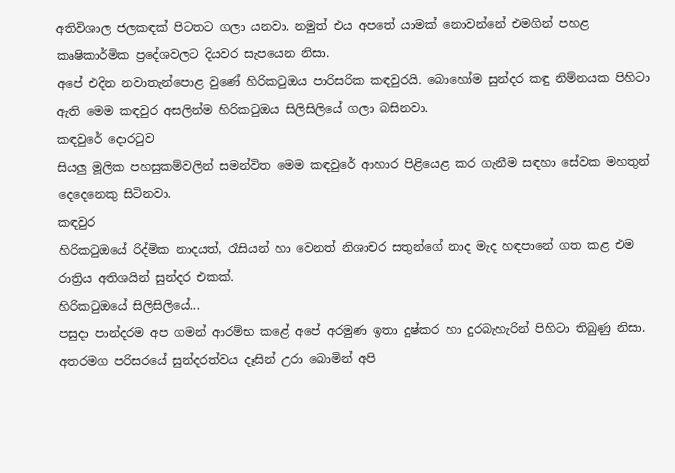අතිවිශාල ජලකඳක් පිටතට ගලා යනවා. නමුත් එය අපතේ යාමක් නොවන්නේ එමගින් පහළ කෘෂිකාර්මික ප්‍රදේශවලට දියවර සැපයෙන නිසා.
අපේ එදින නවාතැන්පොළ වුණේ හිරිකටුඔය පාරිසරික කඳවුරයි. බොහෝම සුන්දර කඳු නිම්නයක පිහිටා ඇති මෙම කඳවුර අසලින්ම හිරිකටුඔය සිලිසිලියේ ගලා බසිනවා.
කඳවුරේ දොරටුව
සියලු මූලික පහසුකම්වලින් සමන්විත මෙම කඳවුරේ ආහාර පිළියෙළ කර ගැනීම සඳහා සේවක මහතුන් දෙදෙනෙකු සිටිනවා.
කඳවුර
හිරිකටුඔයේ රිද්මික නාදයත්, රෑසියන් හා වෙනත් නිශාචර සතුන්ගේ නාද මැද හඳපානේ ගත කළ එම රාත්‍රිය අතිශයින් සුන්දර එකක්.
හිරිකටුඔයේ සිලිසිලියේ...
පසුදා පාන්දරම අප ගමන් ආරම්භ කළේ අපේ අරමුණ ඉතා දුෂ්කර හා දුරබැහැරින් පිහිටා තිබුණු නිසා. අතරමග පරිසරයේ සුන්දරත්වය දෑසින් උරා බොමින් අපි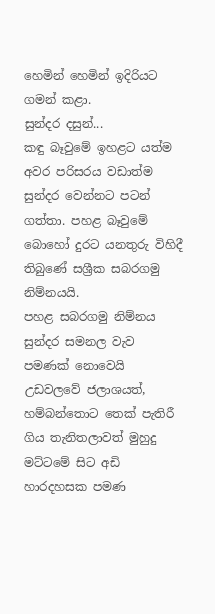හෙමින් හෙමින් ඉදිරියට ගමන් කළා.
සුන්දර දසුන්...
කඳු බෑවුමේ ඉහළට යත්ම අවර පරිසරය වඩාත්ම සුන්දර වෙන්නට පටන් ගත්තා. පහළ බෑවුමේ බොහෝ දුරට යනතුරු විහිදී තිබුණේ සශ්‍රීක සබරගමු නිම්නයයි.
පහළ සබරගමු නිම්නය
සුන්දර සමනල වැව පමණක් නොවෙයි උඩවලවේ ජලාශයත්, හම්බන්තොට තෙක් පැතිරී ගිය තැනිතලාවත් මුහුදු මට්ටමේ සිට අඩි හාරදහසක පමණ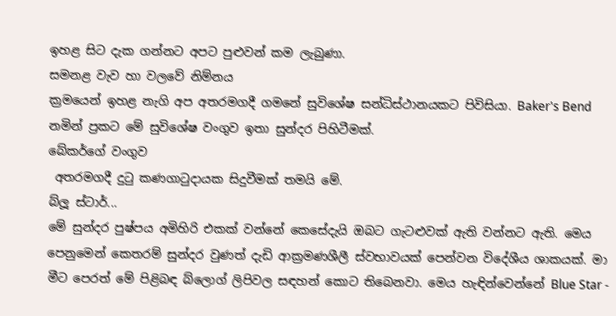ඉහළ සිට දැක ගන්නට අපට පුළුවන් කම ලැබුණා.
සමනළ වැව හා වලවේ නිම්නය
ක්‍රමයෙන් ඉහළ නැගි අප අතරමගදී ගමනේ සුවිශේෂ සන්ධිස්ථානයකට පිවිසියා. Baker's Bend නමින් ප්‍රකට මේ සුවිශේෂ වංගුව ඉතා සුන්දර පිහිටීමක්.
බේකර්ගේ වංගුව
 අතරමගදී දුටු කණගාටුදායක සිදුවීමක් තමයි මේ.
බ්ලූ ස්ටාර්...
මේ සුන්දර පුෂ්පය අමිහිරි එකක් වන්නේ කෙසේදැයි ඔබට ගැටළුවක් ඇති වන්නට ඇති. මෙය පෙනුමෙන් කෙතරම් සුන්දර වුණත් දැඩි ආක්‍රමණශීලී ස්වභාවයක් පෙන්වන විදේශීය ශාකයක්. මා මීට පෙරත් මේ පිළිබඳ බ්ලොග් ලිපිවල සඳහන් කොට තිබෙනවා. මෙය හැඳින්වෙන්නේ Blue Star -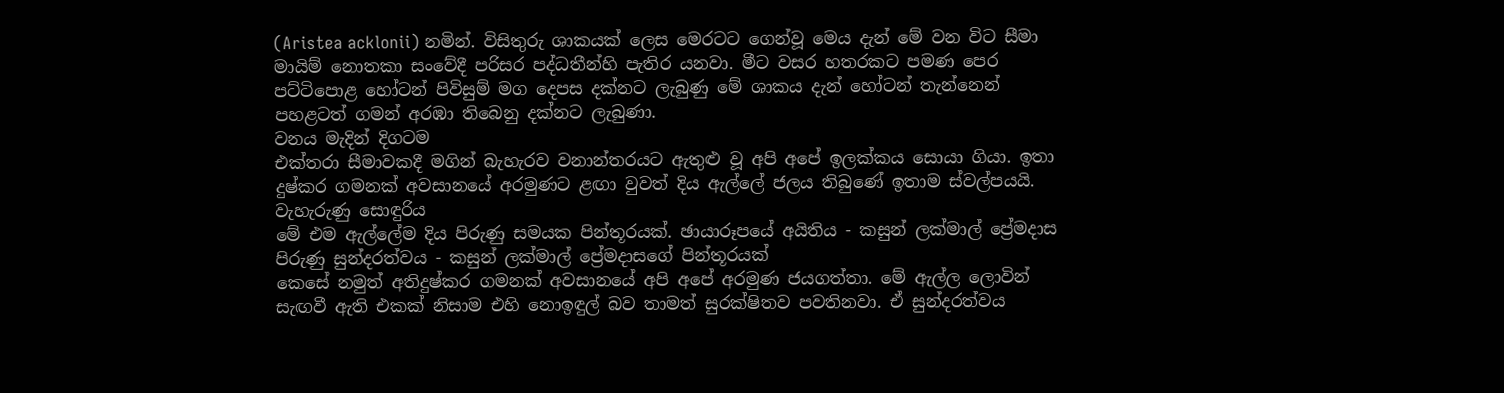(Aristea acklonii) නමින්. විසිතුරු ශාකයක් ලෙස මෙරටට ගෙන්වූ මෙය දැන් මේ වන විට සීමා මායිම් නොතකා සංවේදී පරිසර පද්ධතීන්හි පැතිර යනවා. මීට වසර හතරකට පමණ පෙර පට්ටිපොළ හෝටන් පිවිසුම් මග දෙපස දක්නට ලැබුණු මේ ශාකය දැන් හෝටන් තැන්නෙන් පහළටත් ගමන් අරඹා තිබෙනු දක්නට ලැබුණා.
වනය මැදින් දිගටම
එක්තරා සීමාවකදී මගින් බැහැරව වනාන්තරයට ඇතුළු වූ අපි අපේ ඉලක්කය සොයා ගියා. ඉතා දුෂ්කර ගමනක් අවසානයේ අරමුණට ළඟා වුවත් දිය ඇල්ලේ ජලය තිබුණේ ඉතාම ස්වල්පයයි.
වැහැරුණු සොඳුරිය
මේ එම ඇල්ලේම දිය පිරුණු සමයක පින්තූරයක්. ඡායාරූපයේ අයිතිය - කසුන් ලක්මාල් ප්‍රේමදාස
පිරුණු සුන්දරත්වය - කසුන් ලක්මාල් ප්‍රේමදාසගේ පින්තූරයක්
කෙසේ නමුත් අතිදුෂ්කර ගමනක් අවසානයේ අපි අපේ අරමුණ ජයගත්තා. මේ ඇල්ල ලොවින් සැඟවී ඇති එකක් නිසාම එහි නොඉඳුල් බව තාමත් සුරක්ෂිතව පවතිනවා. ඒ සුන්දරත්වය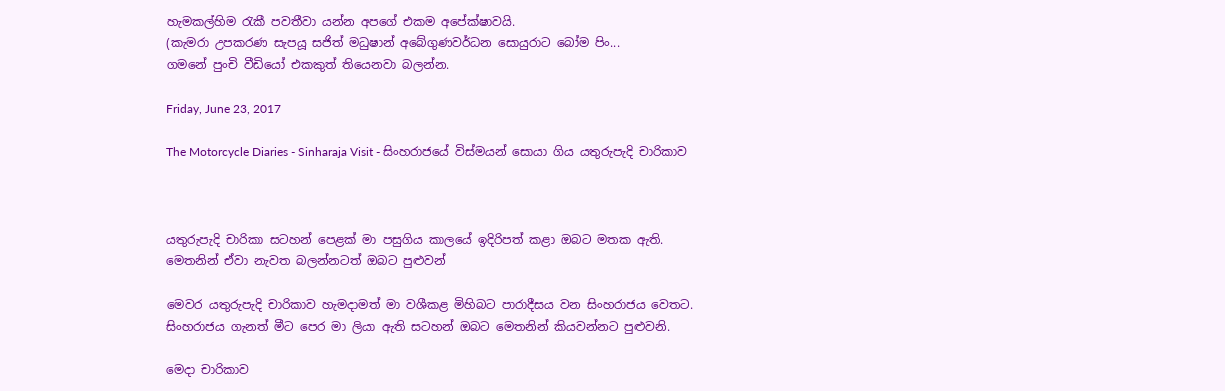හැමකල්හිම රැකී පවතීවා යන්න අපගේ එකම අපේක්ෂාවයි.
(කැමරා උපකරණ සැපයූ සජිත් මධුෂාන් අබේගුණවර්ධන සොයුරාට බෝම පිං...
ගමනේ පුංචි වීඩියෝ එකකුත් තියෙනවා බලන්න.

Friday, June 23, 2017

The Motorcycle Diaries - Sinharaja Visit - සිංහරාජයේ විස්මයන් සොයා ගිය යතුරුපැදි චාරිකාව



යතුරුපැදි චාරිකා සටහන් පෙළක් මා පසුගිය කාලයේ ඉදිරිපත් කළා ඔබට මතක ඇති. මෙතනින් ඒවා නැවත බලන්නටත් ඔබට පුළුවන්

මෙවර යතුරුපැදි චාරිකාව හැමදාමත් මා වශීකළ මිහිබට පාරාදීසය වන සිංහරාජය වෙතට. සිංහරාජය ගැනත් මීට පෙර මා ලියා ඇති සටහන් ඔබට මෙතනින් කියවන්නට පුළුවනි.

මෙදා චාරිකාව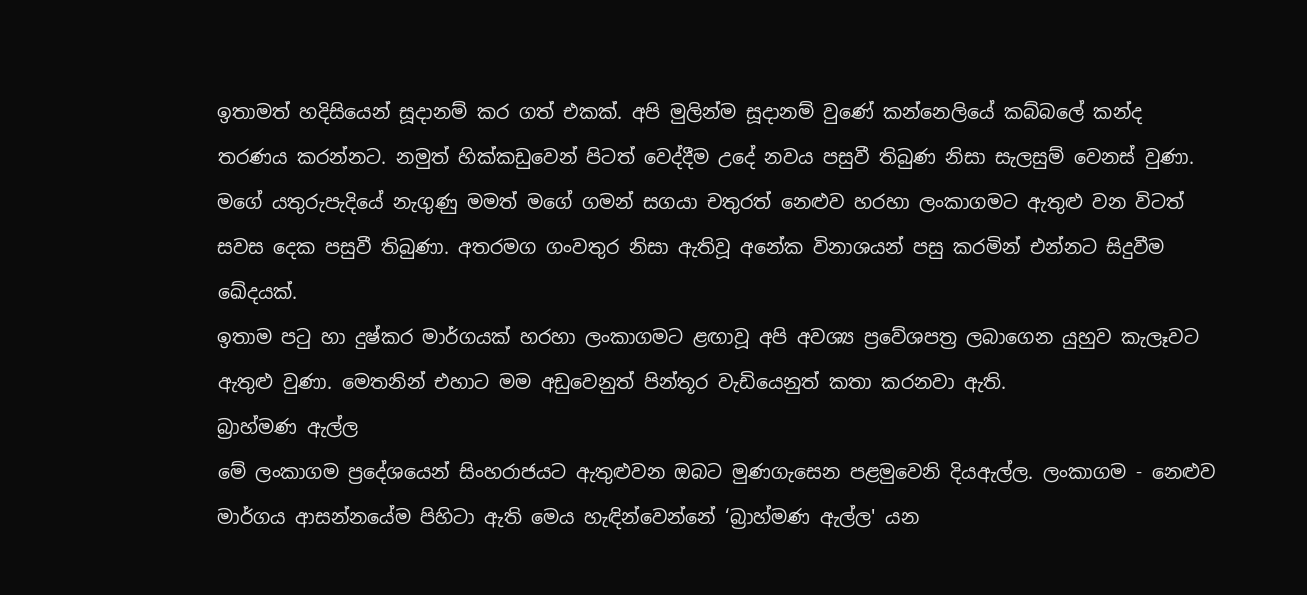ඉතාමත් හදිසියෙන් සූදානම් කර ගත් එකක්. අපි මුලින්ම සූදානම් වුණේ කන්නෙලියේ කබ්බලේ කන්ද තරණය කරන්නට. නමුත් හික්කඩුවෙන් පිටත් වෙද්දීම උදේ නවය පසුවී තිබුණ නිසා සැලසුම් වෙනස් වුණා.
මගේ යතුරුපැදියේ නැගුණු මමත් මගේ ගමන් සගයා චතුරත් නෙළුව හරහා ලංකාගමට ඇතුළු වන විටත් සවස දෙක පසුවී තිබුණා. අතරමග ගංවතුර නිසා ඇතිවූ අනේක විනාශයන් පසු කරමින් එන්නට සිදුවීම ඛේදයක්.
ඉතාම පටු හා දුෂ්කර මාර්ගයක් හරහා ලංකාගමට ළඟාවූ අපි අවශ්‍ය ප්‍රවේශපත්‍ර ලබාගෙන යුහුව කැලෑවට ඇතුළු වුණා. මෙතනින් එහාට මම අඩුවෙනුත් පින්තූර වැඩියෙනුත් කතා කරනවා ඇති.
බ්‍රාහ්මණ ඇල්ල
මේ ලංකාගම ප්‍රදේශයෙන් සිංහරාජයට ඇතුළුවන ඔබට මුණගැසෙන පළමුවෙනි දියඇල්ල. ලංකාගම - නෙළුව මාර්ගය ආසන්නයේම පිහිටා ඇති මෙය හැඳින්වෙන්නේ ‘බ්‍රාහ්මණ ඇල්ල' යන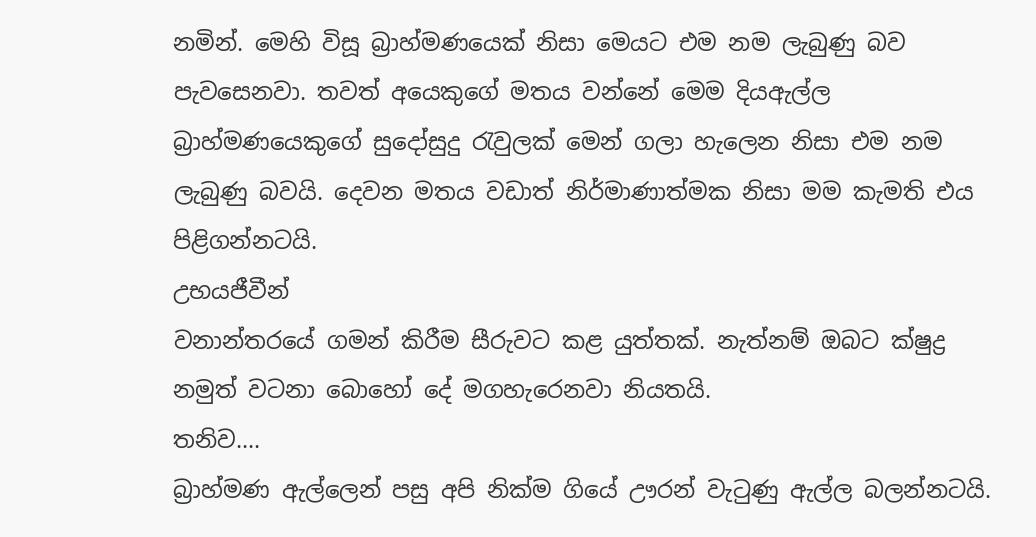නමින්. මෙහි විසූ බ්‍රාහ්මණයෙක් නිසා මෙයට එම නම ලැබුණු බව පැවසෙනවා. තවත් අයෙකුගේ මතය වන්නේ මෙම දියඇල්ල බ්‍රාහ්මණයෙකුගේ සුදෝසුදු රැවුලක් මෙන් ගලා හැලෙන නිසා එම නම ලැබුණු බවයි. දෙවන මතය වඩාත් නිර්මාණාත්මක නිසා මම කැමති එය පිළිගන්නටයි.
උභයජීවීන්
වනාන්තරයේ ගමන් කිරීම සීරුවට කළ යුත්තක්. නැත්නම් ඔබට ක්ෂුද්‍ර නමුත් වටනා බොහෝ දේ මගහැරෙනවා නියතයි.
තනිව....
බ්‍රාහ්මණ ඇල්ලෙන් පසු අපි නික්ම ගියේ ඌරන් වැටුණු ඇල්ල බලන්නටයි.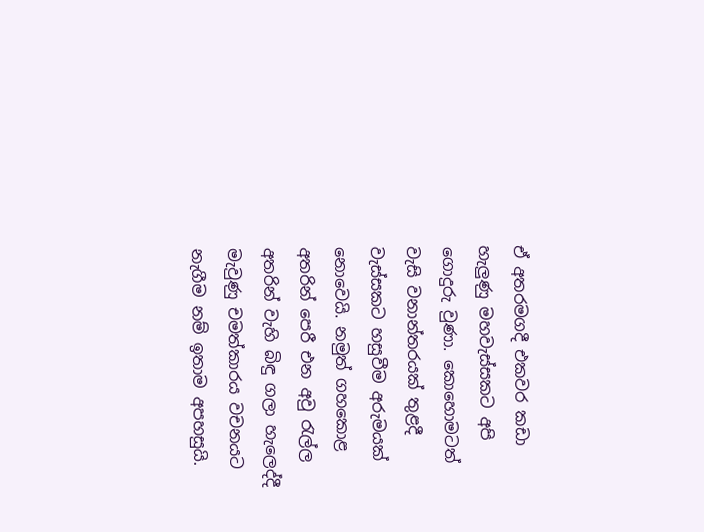ඒ අතරමගදී එකවර කඩා හැලුණු මහවැස්සකට අපි ගොදුරු වුණා. කොහොමටත් වැසි වනාන්තරයක් තුළදී වැස්සකට හසුවීම අරුමයක් නොවෙයි. නමුත් ගහකොළ අතරින් පෙරී එන අවු රැල්ල අතරින් වැහි බිඳු ගලා හැලෙද්දී මැවුණු චමත්කාරය වචනයට නැගීම නම් ඉතාම අපහසුයි.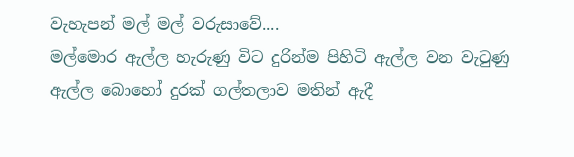වැහැපන් මල් මල් වරුසාවේ....
මල්මොර ඇල්ල හැරුණු විට දුරින්ම පිහිටි ඇල්ල වන වැටුණු ඇල්ල බොහෝ දුරක් ගල්තලාව මතින් ඇදී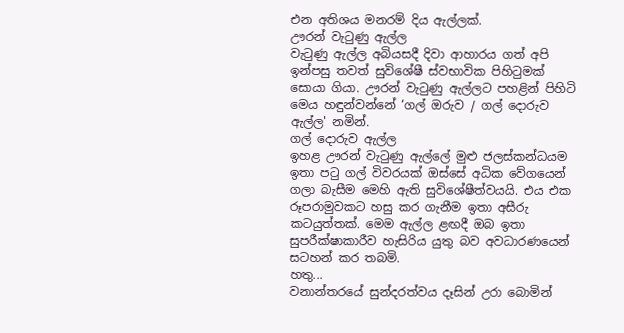එන අතිශය මනරම් දිය ඇල්ලක්.
ඌරන් වැටුණු ඇල්ල
වැටුණු ඇල්ල අබියසදී දිවා ආහාරය ගත් අපි ඉන්පසු තවත් සුවිශේෂී ස්වභාවික පිහිටුමක් සොයා ගියා. ඌරන් වැටුණු ඇල්ලට පහළින් පිහිටි මෙය හඳුන්වන්නේ ‘ගල් ඔරුව / ගල් දොරුව ඇල්ල' නමින්.
ගල් දොරුව ඇල්ල
ඉහළ ඌරන් වැටුණු ඇල්ලේ මුළු ජලස්කන්ධයම ඉතා පටු ගල් විවරයක් ඔස්සේ අධික වේගයෙන් ගලා බැසීම මෙහි ඇති සුවිශේෂීත්වයයි. එය එක රූපරාමුවකට හසු කර ගැනීම ඉතා අසීරු කටයුත්තක්. මෙම ඇල්ල ළඟදී ඔබ ඉතා සුපරීක්ෂාකාරීව හැසිරිය යුතු බව අවධාරණයෙන් සටහන් කර තබමි.
හතු...
වනාන්තරයේ සුන්දරත්වය දෑසින් උරා බොමින්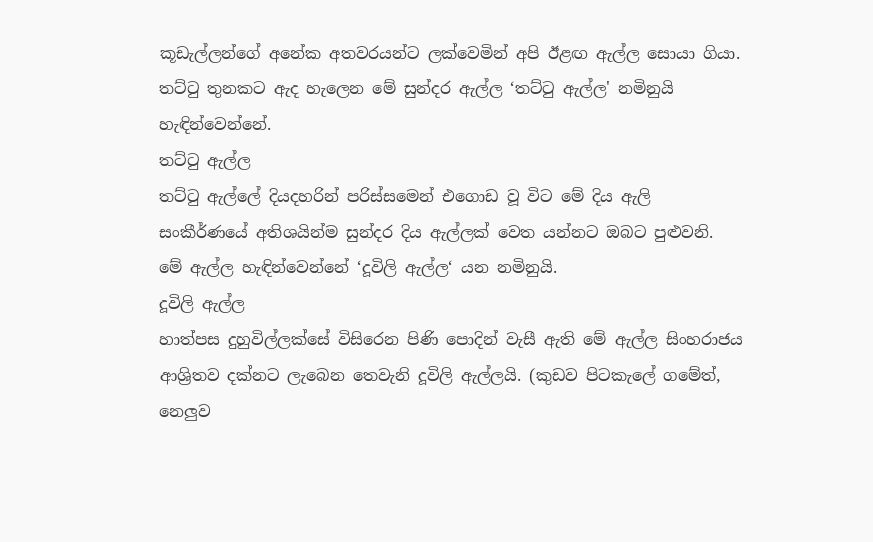කූඩැල්ලන්ගේ අනේක අතවරයන්ට ලක්වෙමින් අපි ඊළඟ ඇල්ල සොයා ගියා. තට්ටු තුනකට ඇද හැලෙන මේ සුන්දර ඇල්ල ‘තට්ටු ඇල්ල' නමිනුයි හැඳින්වෙන්නේ.
තට්ටු ඇල්ල
තට්ටු ඇල්ලේ දියදහරින් පරිස්සමෙන් එගොඩ වූ විට මේ දිය ඇලි සංකීර්ණයේ අතිශයින්ම සුන්දර දිය ඇල්ලක් වෙත යන්නට ඔබට පුළුවනි. මේ ඇල්ල හැඳින්වෙන්නේ ‘දූවිලි ඇල්ල‘ යන නමිනුයි.
දූවිලි ඇල්ල
හාත්පස දුහුවිල්ලක්සේ විසිරෙන පිණි පොදින් වැසී ඇති මේ ඇල්ල සිංහරාජය ආශ්‍රිතව දක්නට ලැබෙන තෙවැනි දූවිලි ඇල්ලයි. (කුඩව පිටකැලේ ගමේත්, නෙලුව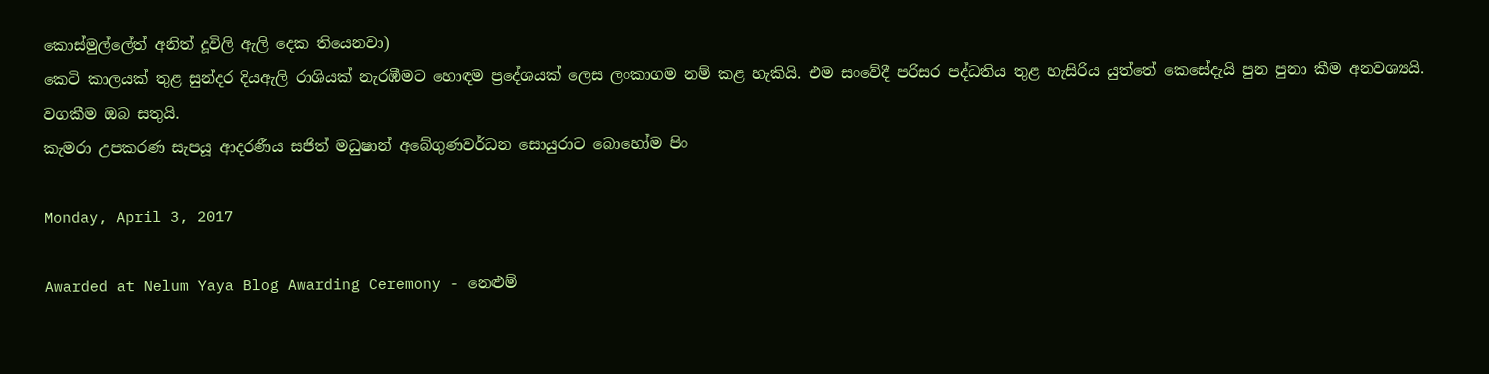කොස්මුල්ලේත් අනිත් දූවිලි ඇලි දෙක තියෙනවා)
කෙටි කාලයක් තුළ සුන්දර දියඇලි රාශියක් නැරඹීමට හොඳම ප්‍රදේශයක් ලෙස ලංකාගම නම් කළ හැකියි. එම සංවේදී පරිසර පද්ධතිය තුළ හැසිරිය යුත්තේ කෙසේදැයි පුන පුනා කීම අනවශ්‍යයි. වගකීම ඔබ සතුයි.
කැමරා උපකරණ සැපයූ ආදරණීය සජිත් මධුෂාන් අබේගුණවර්ධන සොයුරාට බොහෝම පිං

Monday, April 3, 2017

Awarded at Nelum Yaya Blog Awarding Ceremony - නෙළුම්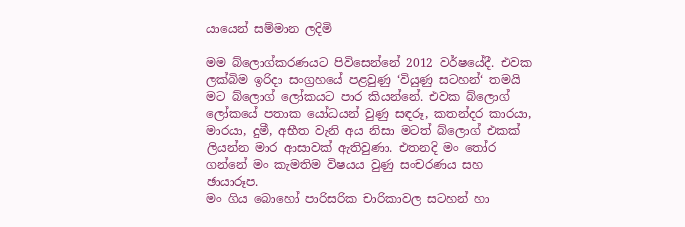යායෙන් සම්මාන ලදිමි

මම බ්ලොග්කරණයට පිවිසෙන්නේ 2012 වර්ෂයේදී. එවක ලක්බිම ඉරිදා සංග්‍රහයේ පළවුණු ‘වියුණු සටහන්‘ තමයි මට බ්ලොග් ලෝකයට පාර කියන්නේ. එවක බ්ලොග් ලෝකයේ පතාක යෝධයන් වුණු සඳරූ, කතන්දර කාරයා, මාරයා, දුමී, අභීත වැනි අය නිසා මටත් බ්ලොග් එකක් ලියන්න මාර ආසාවක් ඇතිවුණා. එතනදි මං තෝර ගන්නේ මං කැමතිම විෂයය වුණු සංචරණය සහ ඡායාරූප.
මං ගිය බොහෝ පාරිසරික චාරිකාවල සටහන් හා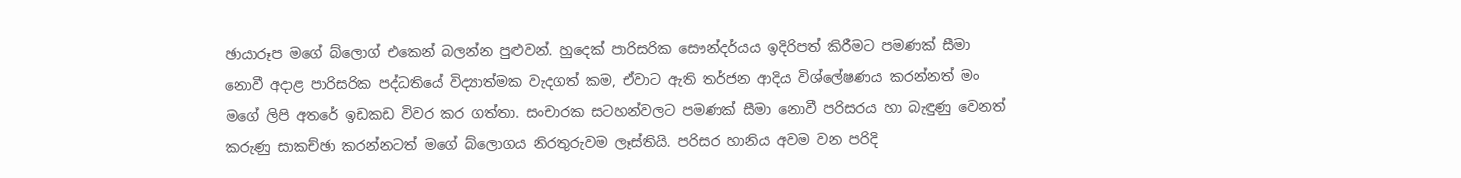ඡායාරූප මගේ බ්ලොග් එකෙන් බලන්න පුළුවන්. හුදෙක් පාරිසරික සෞන්දර්යය ඉදිරිපත් කිරීමට පමණක් සීමා නොවී අදාළ පාරිසරික පද්ධතියේ විද්‍යාත්මක වැදගත් කම, ඒවාට ඇති තර්ජන ආදිය විශ්ලේෂණය කරන්නත් මං මගේ ලිපි අතරේ ඉඩකඩ විවර කර ගත්තා. සංචාරක සටහන්වලට පමණක් සීමා නොවී පරිසරය හා බැඳුණු වෙනත් කරුණු සාකච්ඡා කරන්නටත් මගේ බ්ලොගය නිරතුරුවම ලෑස්තියි. පරිසර හානිය අවම වන පරිදි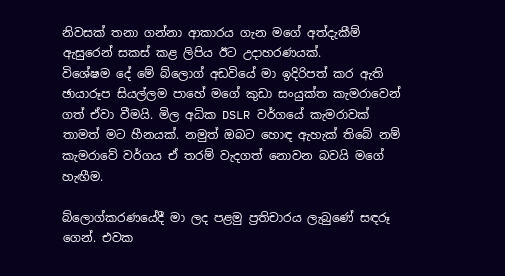නිවසක් තනා ගන්නා ආකාරය ගැන මගේ අත්දැකීම් ඇසුරෙන් සකස් කළ ලිපිය ඊට උදාහරණයක්.
විශේෂම දේ මේ බ්ලොග් අඩවියේ මා ඉදිරිපත් කර ඇති ඡායාරූප සියල්ලම පාහේ මගේ කුඩා සංයුක්ත කැමරාවෙන් ගත් ඒවා වීමයි. මිල අධික DSLR වර්ගයේ කැමරාවක් තාමත් මට හීනයක්. නමුත් ඔබට හොඳ ඇහැක් තිබේ නම් කැමරාවේ වර්ගය ඒ තරම් වැදගත් නොවන බවයි මගේ හැඟීම.

බ්ලොග්කරණයේදී මා ලද පළමු ප්‍රතිචාරය ලැබුණේ සඳරූ ගෙන්. එවක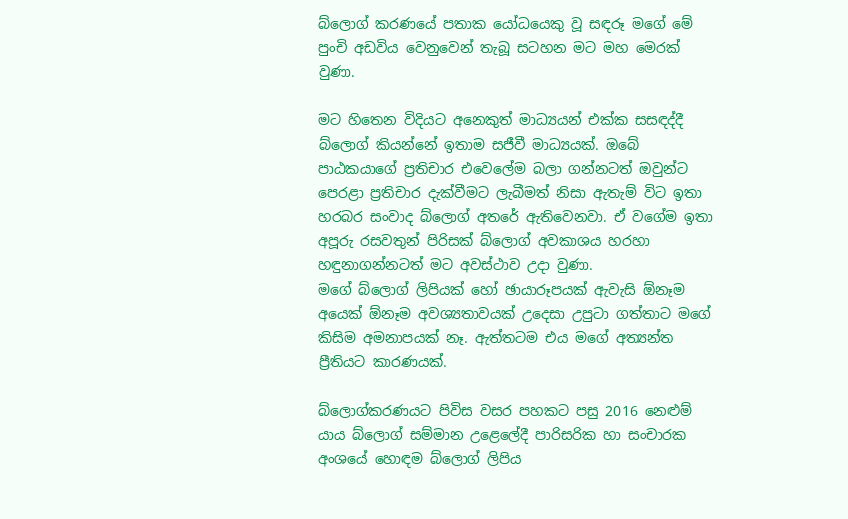බ්ලොග් කරණයේ පතාක යෝධයෙකු වූ සඳරූ මගේ මේ පුංචි අඩවිය වෙනුවෙන් තැබූ සටහන මට මහ මෙරක් වුණා.

මට හිතෙන විදියට අනෙකුත් මාධ්‍යයන් එක්ක සසඳද්දී බ්ලොග් කියන්නේ ඉතාම සජීවී මාධ්‍යයක්. ඔබේ පාඨකයාගේ ප්‍රතිචාර එවෙලේම බලා ගන්නටත් ඔවුන්ට පෙරළා ප්‍රතිචාර දැක්වීමට ලැබීමත් නිසා ඇතැම් විට ඉතා හරබර සංවාද බ්ලොග් අතරේ ඇතිවෙනවා. ඒ වගේම ඉතා අපූරු රසවතුන් පිරිසක් බ්ලොග් අවකාශය හරහා හඳුනාගන්නටත් මට අවස්ථාව උදා වුණා.
මගේ බ්ලොග් ලිපියක් හෝ ඡායාරූපයක් ඇවැසි ඕනෑම අයෙක් ඕනෑම අවශ්‍යතාවයක් උදෙසා උපුටා ගත්තාට මගේ කිසිම අමනාපයක් නෑ. ඇත්තටම එය මගේ අත්‍යන්ත ප්‍රීතියට කාරණයක්.

බ්ලොග්කරණයට පිවිස වසර පහකට පසු 2016 නෙළුම් යාය බ්ලොග් සම්මාන උළෙලේදී පාරිසරික හා සංචාරක අංශයේ හොඳම බ්ලොග් ලිපිය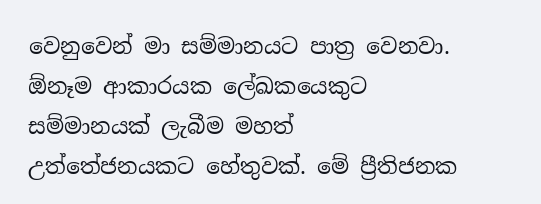වෙනුවෙන් මා සම්මානයට පාත්‍ර වෙනවා.
ඕනෑම ආකාරයක ලේඛකයෙකුට සම්මානයක් ලැබීම මහත් උත්තේජනයකට හේතුවක්. මේ ප්‍රීතිජනක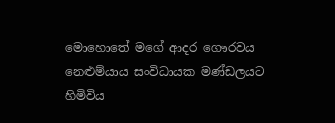මොහොතේ මගේ ආදර ගෞරවය නෙළුම්යාය සංවිධායක මණ්ඩලයට හිමිවිය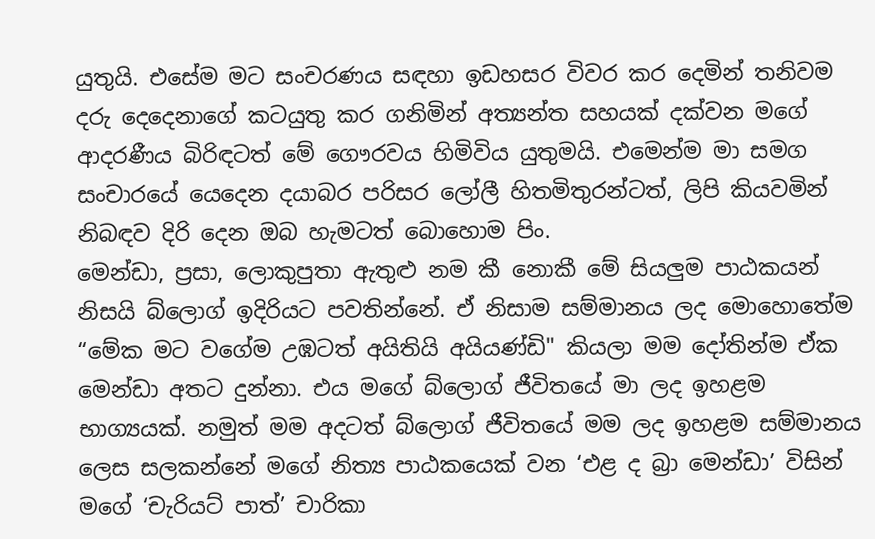යුතුයි. එසේම මට සංචරණය සඳහා ඉඩහසර විවර කර දෙමින් තනිවම දරු දෙදෙනාගේ කටයුතු කර ගනිමින් අත්‍යන්ත සහයක් දක්වන මගේ ආදරණීය බිරිඳටත් මේ ගෞරවය හිමිවිය යුතුමයි. එමෙන්ම මා සමග සංචාරයේ යෙදෙන දයාබර පරිසර ලෝලී හිතමිතුරන්ටත්, ලිපි කියවමින් නිබඳව දිරි දෙන ඔබ හැමටත් බොහොම පිං.
මෙන්ඩා, ප්‍රසා, ලොකුපුතා ඇතුළු නම කී නොකී මේ සියලුම පාඨකයන් නිසයි බ්ලොග් ඉදිරියට පවතින්නේ. ඒ නිසාම සම්මානය ලද මොහොතේම “මේක මට වගේම උඹටත් අයිතියි අයියණ්ඩි" කියලා මම දෝතින්ම ඒක මෙන්ඩා අතට දුන්නා. එය මගේ බ්ලොග් ජීවිතයේ මා ලද ඉහළම භාග්‍යයක්. නමුත් මම අදටත් බ්ලොග් ජීවිතයේ මම ලද ඉහළම සම්මානය ලෙස සලකන්නේ මගේ නිත්‍ය පාඨකයෙක් වන ‘එළ ද බ්‍රා මෙන්ඩා’ විසින් මගේ ‘චැරියට් පාත්’ චාරිකා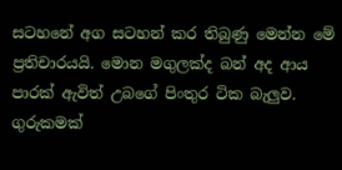සටහනේ අග සටහන් කර තිබුණු මෙන්න මේ ප්‍රතිචාරයයි. මොන මගුලක්ද බන් අද ආය පාරක් ඇවිත් උබගේ පිංතුර ටික බැලුව. ගුරුකමක්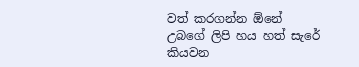වත් කරගන්න ඕනේ උබගේ ලිපි හය හත් සැරේ කියවන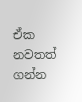ඒක නවතත් ගන්න